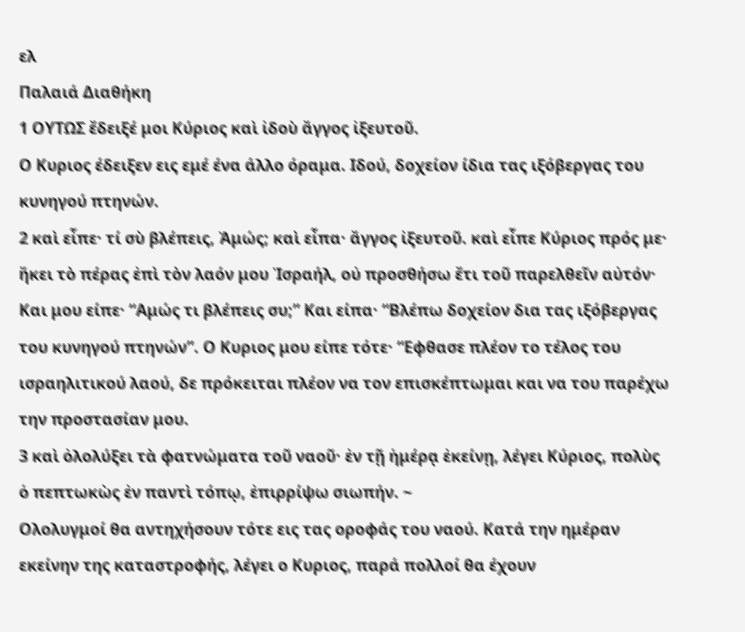ελ
Παλαιά Διαθήκη
1 ΟΥΤΩΣ ἔδειξέ μοι Κύριος καὶ ἰδοὺ ἄγγος ἰξευτοῦ.
Ο Κυριος έδειξεν εις εμέ ένα άλλο όραμα. Ιδού, δοχείον ίδια τας ιξόβεργας του κυνηγού πτηνών.
2 καὶ εἶπε· τί σὺ βλέπεις, Ἀμώς; καὶ εἶπα· ἄγγος ἰξευτοῦ. καὶ εἶπε Κύριος πρός με· ἥκει τὸ πέρας ἐπὶ τὸν λαόν μου Ἰσραήλ, οὐ προσθήσω ἔτι τοῦ παρελθεῖν αὐτόν·
Και μου είπε· “Αμώς τι βλέπεις συ;” Και είπα· “Βλέπω δοχείον δια τας ιξόβεργας του κυνηγού πτηνών”. Ο Κυριος μου είπε τότε· “Εφθασε πλέον το τέλος του ισραηλιτικού λαού, δε πρόκειται πλέον να τον επισκέπτωμαι και να του παρέχω την προστασίαν μου.
3 καὶ ὀλολύξει τὰ φατνώματα τοῦ ναοῦ· ἐν τῇ ἡμέρᾳ ἐκείνῃ, λέγει Κύριος, πολὺς ὁ πεπτωκὼς ἐν παντὶ τόπῳ, ἐπιρρίψω σιωπήν. ~
Ολολυγμοί θα αντηχήσουν τότε εις τας οροφάς του ναού. Κατά την ημέραν εκείνην της καταστροφής, λέγει ο Κυριος, παρά πολλοί θα έχουν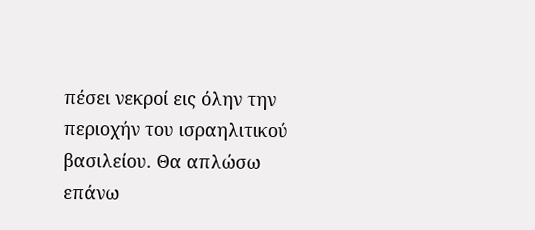πέσει νεκροί εις όλην την περιοχήν του ισραηλιτικού βασιλείου. Θα απλώσω επάνω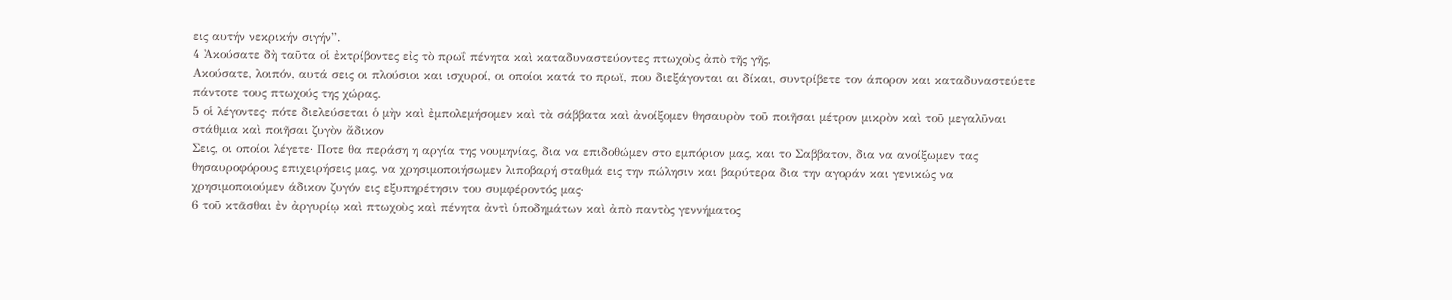εις αυτήν νεκρικήν σιγήν”.
4 Ἀκούσατε δὴ ταῦτα οἱ ἐκτρίβοντες εἰς τὸ πρωΐ πένητα καὶ καταδυναστεύοντες πτωχοὺς ἀπὸ τῆς γῆς,
Ακούσατε, λοιπόν, αυτά σεις οι πλούσιοι και ισχυροί, οι οποίοι κατά το πρωϊ, που διεξάγονται αι δίκαι, συντρίβετε τον άπορον και καταδυναστεύετε πάντοτε τους πτωχούς της χώρας.
5 οἱ λέγοντες· πότε διελεύσεται ὁ μὴν καὶ ἐμπολεμήσομεν καὶ τὰ σάββατα καὶ ἀνοίξομεν θησαυρὸν τοῦ ποιῆσαι μέτρον μικρὸν καὶ τοῦ μεγαλῦναι στάθμια καὶ ποιῆσαι ζυγὸν ἄδικον
Σεις, οι οποίοι λέγετε· Ποτε θα περάση η αργία της νουμηνίας, δια να επιδοθώμεν στο εμπόριον μας, και το Σαββατον, δια να ανοίξωμεν τας θησαυροφόρους επιχειρήσεις μας, να χρησιμοποιήσωμεν λιποβαρή σταθμά εις την πώλησιν και βαρύτερα δια την αγοράν και γενικώς να χρησιμοποιούμεν άδικον ζυγόν εις εξυπηρέτησιν του συμφέροντός μας·
6 τοῦ κτᾶσθαι ἐν ἀργυρίῳ καὶ πτωχοὺς καὶ πένητα ἀντὶ ὑποδημάτων καὶ ἀπὸ παντὸς γεννήματος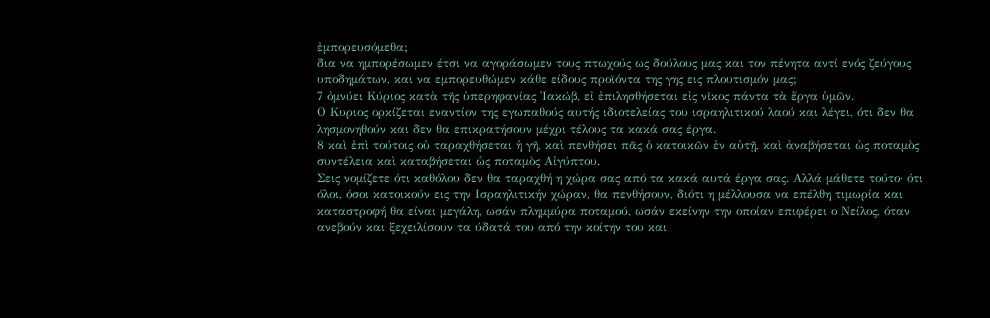ἐμπορευσόμεθα;
δια να ημπορέσωμεν έτσι να αγοράσωμεν τους πτωχούς ως δούλους μας και τον πένητα αντί ενός ζεύγους υποδημάτων, και να εμπορευθώμεν κάθε είδους προϊόντα της γης εις πλουτισμόν μας;
7 ὀμνύει Κύριος κατὰ τῆς ὑπερηφανίας Ἰακώβ, εἰ ἐπιλησθήσεται εἰς νῖκος πάντα τὰ ἔργα ὑμῶν.
Ο Κυριος ορκίζεται εναντίον της εγωπαθούς αυτής ιδιοτελείας του ισραηλιτικού λαού και λέγει, ότι δεν θα λησμονηθούν και δεν θα επικρατήσουν μέχρι τέλους τα κακά σας έργα.
8 καὶ ἐπὶ τούτοις οὐ ταραχθήσεται ἡ γῆ, καὶ πενθήσει πᾶς ὁ κατοικῶν ἐν αὐτῇ, καὶ ἀναβήσεται ὡς ποταμὸς συντέλεια καὶ καταβήσεται ὡς ποταμὸς Αἰγύπτου.
Σεις νομίζετε ότι καθόλου δεν θα ταραχθή η χώρα σας από τα κακά αυτά έργα σας. Αλλά μάθετε τούτο· ότι όλοι, όσοι κατοικούν εις την Ισραηλιτικήν χώραν, θα πενθήσουν, διότι η μέλλουσα να επέλθη τιμωρία και καταστροφή θα είναι μεγάλη, ωσάν πλημμύρα ποταμού, ωσάν εκείνην την οποίαν επιφέρει ο Νείλος, όταν ανεβούν και ξεχειλίσουν τα ύδατά του από την κοίτην του και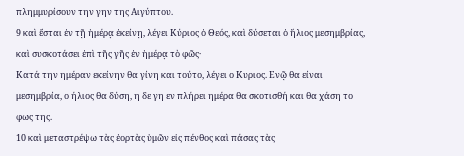πλημμυρίσουν την γην της Αιγύπτου.
9 καὶ ἔσται ἐν τῇ ἡμέρᾳ ἐκείνῃ, λέγει Κύριος ὁ Θεός, καὶ δύσεται ὁ ἥλιος μεσημβρίας, καὶ συσκοτάσει ἐπὶ τῆς γῆς ἐν ἡμέρᾳ τὸ φῶς·
Κατά την ημέραν εκείνην θα γίνη και τούτο, λέγει ο Κυριος. Ενῷ θα είναι μεσημβρία, ο ήλιος θα δύση, η δε γη εν πλήρει ημέρα θα σκοτισθή και θα χάση το φως της.
10 καὶ μεταστρέψω τὰς ἑορτὰς ὑμῶν εἰς πένθος καὶ πάσας τὰς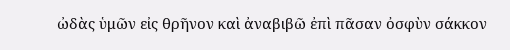ὠδὰς ὑμῶν εἰς θρῆνον καὶ ἀναβιβῶ ἐπὶ πᾶσαν ὀσφὺν σάκκον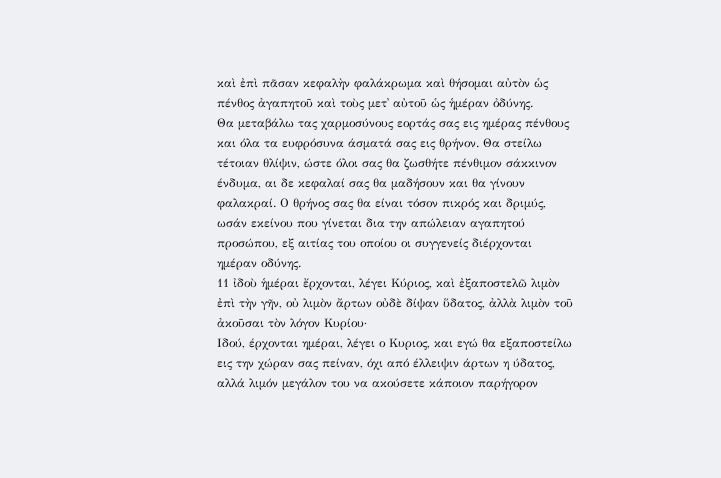καὶ ἐπὶ πᾶσαν κεφαλὴν φαλάκρωμα καὶ θήσομαι αὐτὸν ὡς πένθος ἀγαπητοῦ καὶ τοὺς μετ᾿ αὐτοῦ ὡς ἡμέραν ὀδύνης.
Θα μεταβάλω τας χαρμοσύνους εορτάς σας εις ημέρας πένθους και όλα τα ευφρόσυνα άσματά σας εις θρήνον. Θα στείλω τέτοιαν θλίψιν, ώστε όλοι σας θα ζωσθήτε πένθιμον σάκκινον ένδυμα, αι δε κεφαλαί σας θα μαδήσουν και θα γίνουν φαλακραί. Ο θρήνος σας θα είναι τόσον πικρός και δριμύς, ωσάν εκείνου που γίνεται δια την απώλειαν αγαπητού προσώπου, εξ αιτίας του οποίου οι συγγενείς διέρχονται ημέραν οδύνης.
11 ἰδοὺ ἡμέραι ἔρχονται, λέγει Κύριος, καὶ ἐξαποστελῶ λιμὸν ἐπὶ τὴν γῆν, οὐ λιμὸν ἄρτων οὐδὲ δίψαν ὕδατος, ἀλλὰ λιμὸν τοῦ ἀκοῦσαι τὸν λόγον Κυρίου·
Ιδού, έρχονται ημέραι, λέγει ο Κυριος, και εγώ θα εξαποστείλω εις την χώραν σας πείναν, όχι από έλλειψιν άρτων η ύδατος, αλλά λιμόν μεγάλον του να ακούσετε κάποιον παρήγορον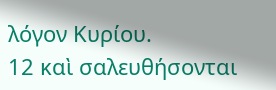λόγον Κυρίου.
12 καὶ σαλευθήσονται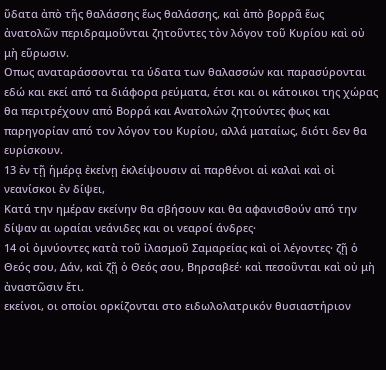ὕδατα ἀπὸ τῆς θαλάσσης ἕως θαλάσσης, καὶ ἀπὸ βορρᾶ ἕως ἀνατολῶν περιδραμοῦνται ζητοῦντες τὸν λόγον τοῦ Κυρίου καὶ οὐ μὴ εὕρωσιν.
Οπως αναταράσσονται τα ύδατα των θαλασσών και παρασύρονται εδώ και εκεί από τα διάφορα ρεύματα, έτσι και οι κάτοικοι της χώρας θα περιτρέχουν από Βορρά και Ανατολών ζητούντες φως και παρηγορίαν από τον λόγον του Κυρίου, αλλά ματαίως, διότι δεν θα ευρίσκουν.
13 ἐν τῇ ἡμέρᾳ ἐκείνῃ ἐκλείψουσιν αἱ παρθένοι αἱ καλαὶ καὶ οἱ νεανίσκοι ἐν δίψει,
Κατά την ημέραν εκείνην θα σβήσουν και θα αφανισθούν από την δίψαν αι ωραίαι νεάνιδες και οι νεαροί άνδρες·
14 οἱ ὀμνύοντες κατὰ τοῦ ἱλασμοῦ Σαμαρείας καὶ οἱ λέγοντες· ζῇ ὁ Θεός σου, Δάν, καὶ ζῇ ὁ Θεός σου, Βηρσαβεέ· καὶ πεσοῦνται καὶ οὐ μὴ ἀναστῶσιν ἔτι.
εκείνοι, οι οποίοι ορκίζονται στο ειδωλολατρικόν θυσιαστήριον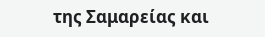της Σαμαρείας και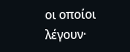οι οποίοι λέγουν·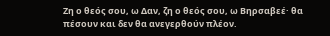Ζη ο θεός σου, ω Δαν, ζη ο θεός σου, ω Βηρσαβεέ· θα πέσουν και δεν θα ανεγερθούν πλέον.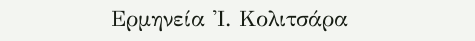Ερμηνεία Ἰ. Κολιτσάρα